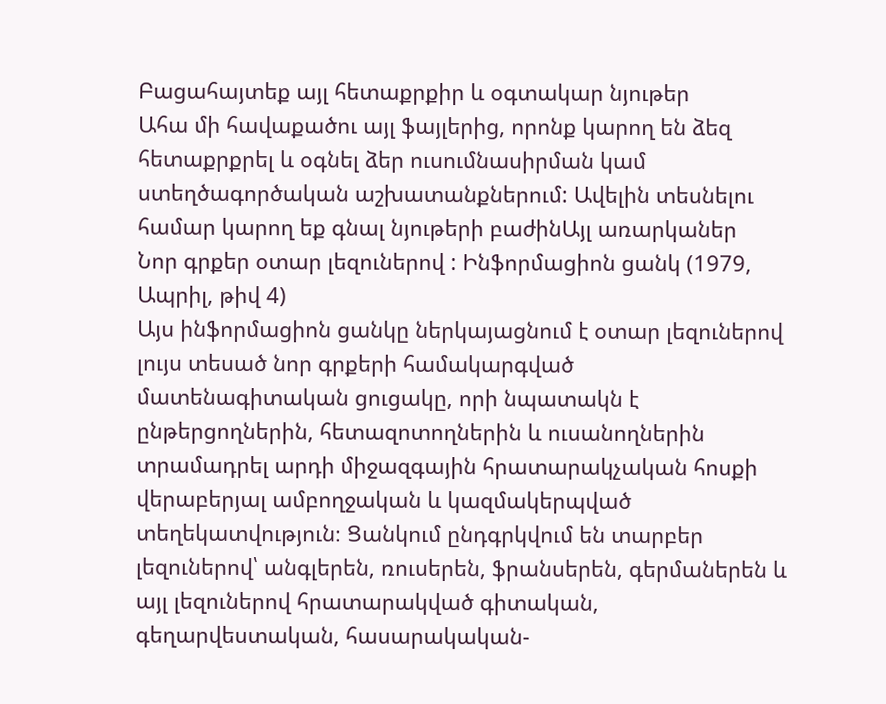Բացահայտեք այլ հետաքրքիր և օգտակար նյութեր
Ահա մի հավաքածու այլ ֆայլերից, որոնք կարող են ձեզ հետաքրքրել և օգնել ձեր ուսումնասիրման կամ ստեղծագործական աշխատանքներում: Ավելին տեսնելու համար կարող եք գնալ նյութերի բաժինԱյլ առարկաներ
Նոր գրքեր օտար լեզուներով : Ինֆորմացիոն ցանկ (1979, Ապրիլ, թիվ 4)
Այս ինֆորմացիոն ցանկը ներկայացնում է օտար լեզուներով լույս տեսած նոր գրքերի համակարգված մատենագիտական ցուցակը, որի նպատակն է ընթերցողներին, հետազոտողներին և ուսանողներին տրամադրել արդի միջազգային հրատարակչական հոսքի վերաբերյալ ամբողջական և կազմակերպված տեղեկատվություն։ Ցանկում ընդգրկվում են տարբեր լեզուներով՝ անգլերեն, ռուսերեն, ֆրանսերեն, գերմաներեն և այլ լեզուներով հրատարակված գիտական, գեղարվեստական, հասարակական-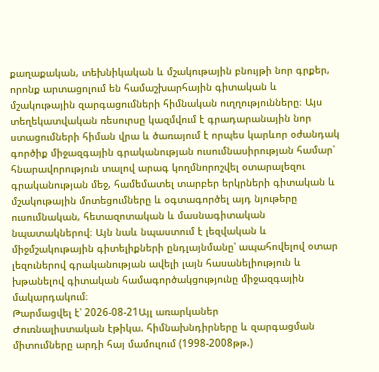քաղաքական, տեխնիկական և մշակութային բնույթի նոր գրքեր, որոնք արտացոլում են համաշխարհային գիտական և մշակութային զարգացումների հիմնական ուղղությունները։ Այս տեղեկատվական ռեսուրսը կազմվում է գրադարանային նոր ստացումների հիման վրա և ծառայում է որպես կարևոր օժանդակ գործիք միջազգային գրականության ուսումնասիրության համար՝ հնարավորություն տալով արագ կողմնորոշվել օտարալեզու գրականության մեջ, համեմատել տարբեր երկրների գիտական և մշակութային մոտեցումները և օգտագործել այդ նյութերը ուսումնական, հետազոտական և մասնագիտական նպատակներով։ Այն նաև նպաստում է լեզվական և միջմշակութային գիտելիքների ընդլայնմանը՝ ապահովելով օտար լեզուներով գրականության ավելի լայն հասանելիություն և խթանելով գիտական համագործակցությունը միջազգային մակարդակում։
Թարմացվել է՝ 2026-08-21Այլ առարկաներ
Ժուռնալիստական էթիկա. հիմնախնդիրները և զարգացման միտումները արդի հայ մամուլում (1998-2008թթ.)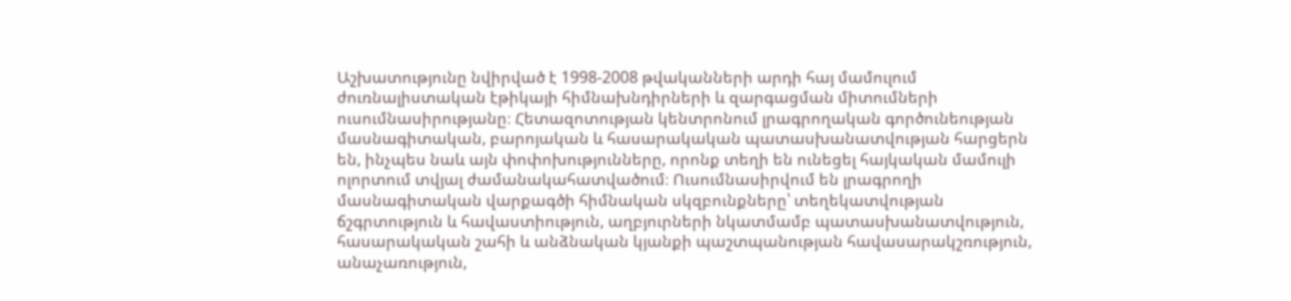Աշխատությունը նվիրված է 1998-2008 թվականների արդի հայ մամուլում ժուռնալիստական էթիկայի հիմնախնդիրների և զարգացման միտումների ուսումնասիրությանը։ Հետազոտության կենտրոնում լրագրողական գործունեության մասնագիտական, բարոյական և հասարակական պատասխանատվության հարցերն են, ինչպես նաև այն փոփոխությունները, որոնք տեղի են ունեցել հայկական մամուլի ոլորտում տվյալ ժամանակահատվածում։ Ուսումնասիրվում են լրագրողի մասնագիտական վարքագծի հիմնական սկզբունքները՝ տեղեկատվության ճշգրտություն և հավաստիություն, աղբյուրների նկատմամբ պատասխանատվություն, հասարակական շահի և անձնական կյանքի պաշտպանության հավասարակշռություն, անաչառություն,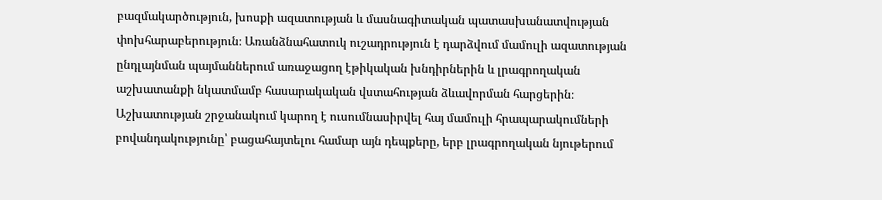բազմակարծություն, խոսքի ազատության և մասնագիտական պատասխանատվության փոխհարաբերություն։ Առանձնահատուկ ուշադրություն է դարձվում մամուլի ազատության ընդլայնման պայմաններում առաջացող էթիկական խնդիրներին և լրագրողական աշխատանքի նկատմամբ հասարակական վստահության ձևավորման հարցերին։ Աշխատության շրջանակում կարող է ուսումնասիրվել հայ մամուլի հրապարակումների բովանդակությունը՝ բացահայտելու համար այն դեպքերը, երբ լրագրողական նյութերում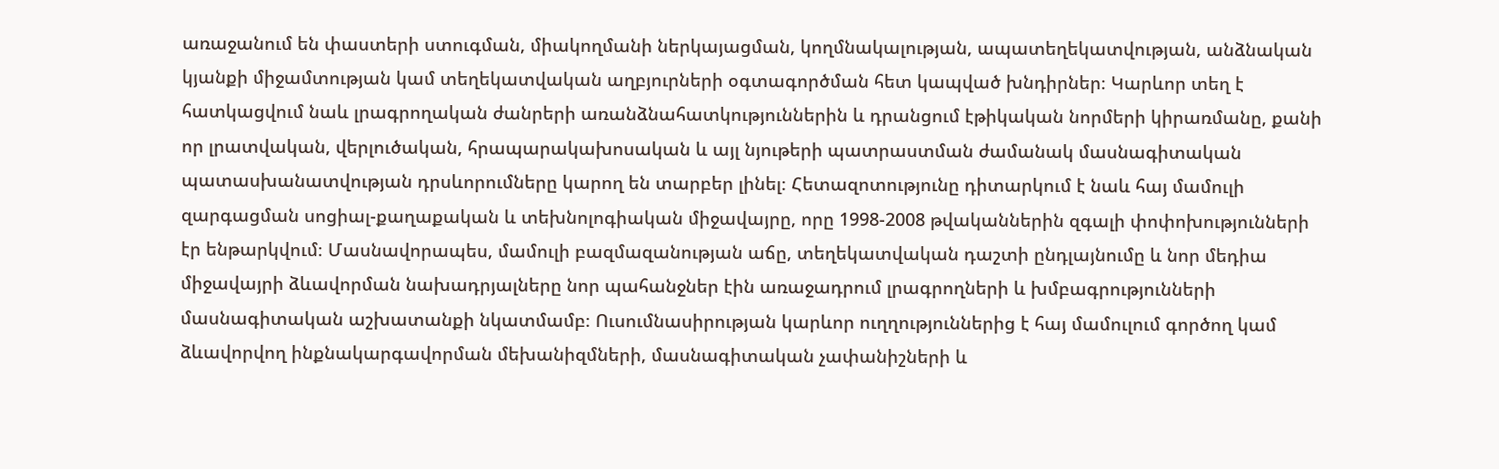առաջանում են փաստերի ստուգման, միակողմանի ներկայացման, կողմնակալության, ապատեղեկատվության, անձնական կյանքի միջամտության կամ տեղեկատվական աղբյուրների օգտագործման հետ կապված խնդիրներ։ Կարևոր տեղ է հատկացվում նաև լրագրողական ժանրերի առանձնահատկություններին և դրանցում էթիկական նորմերի կիրառմանը, քանի որ լրատվական, վերլուծական, հրապարակախոսական և այլ նյութերի պատրաստման ժամանակ մասնագիտական պատասխանատվության դրսևորումները կարող են տարբեր լինել։ Հետազոտությունը դիտարկում է նաև հայ մամուլի զարգացման սոցիալ-քաղաքական և տեխնոլոգիական միջավայրը, որը 1998-2008 թվականներին զգալի փոփոխությունների էր ենթարկվում։ Մասնավորապես, մամուլի բազմազանության աճը, տեղեկատվական դաշտի ընդլայնումը և նոր մեդիա միջավայրի ձևավորման նախադրյալները նոր պահանջներ էին առաջադրում լրագրողների և խմբագրությունների մասնագիտական աշխատանքի նկատմամբ։ Ուսումնասիրության կարևոր ուղղություններից է հայ մամուլում գործող կամ ձևավորվող ինքնակարգավորման մեխանիզմների, մասնագիտական չափանիշների և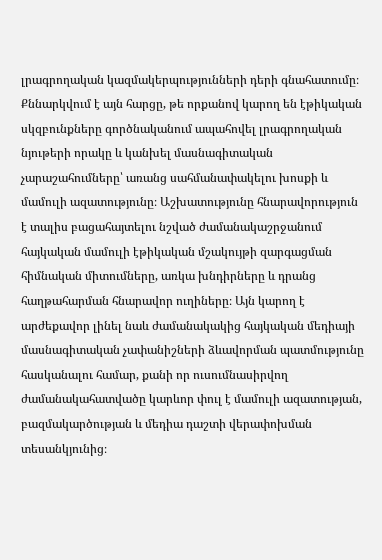լրագրողական կազմակերպությունների դերի գնահատումը։ Քննարկվում է այն հարցը, թե որքանով կարող են էթիկական սկզբունքները գործնականում ապահովել լրագրողական նյութերի որակը և կանխել մասնագիտական չարաշահումները՝ առանց սահմանափակելու խոսքի և մամուլի ազատությունը։ Աշխատությունը հնարավորություն է տալիս բացահայտելու նշված ժամանակաշրջանում հայկական մամուլի էթիկական մշակույթի զարգացման հիմնական միտումները, առկա խնդիրները և դրանց հաղթահարման հնարավոր ուղիները։ Այն կարող է արժեքավոր լինել նաև ժամանակակից հայկական մեդիայի մասնագիտական չափանիշների ձևավորման պատմությունը հասկանալու համար, քանի որ ուսումնասիրվող ժամանակահատվածը կարևոր փուլ է մամուլի ազատության, բազմակարծության և մեդիա դաշտի վերափոխման տեսանկյունից։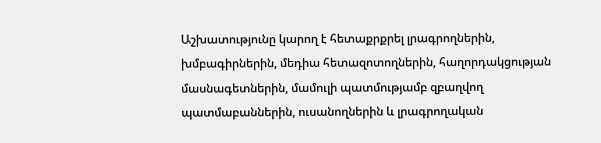Աշխատությունը կարող է հետաքրքրել լրագրողներին, խմբագիրներին, մեդիա հետազոտողներին, հաղորդակցության մասնագետներին, մամուլի պատմությամբ զբաղվող պատմաբաններին, ուսանողներին և լրագրողական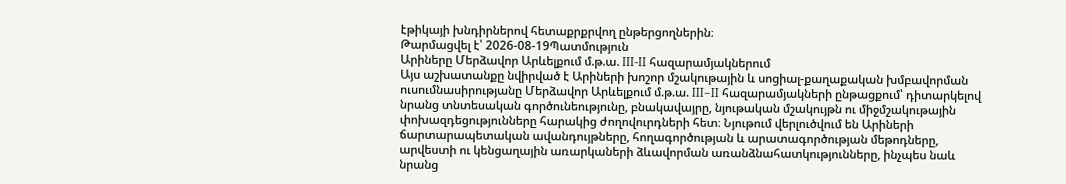էթիկայի խնդիրներով հետաքրքրվող ընթերցողներին։
Թարմացվել է՝ 2026-08-19Պատմություն
Արիները Մերձավոր Արևելքում մ.թ.ա. III-II հազարամյակներում
Այս աշխատանքը նվիրված է Արիների խոշոր մշակութային և սոցիալ-քաղաքական խմբավորման ուսումնասիրությանը Մերձավոր Արևելքում մ.թ.ա. III–II հազարամյակների ընթացքում՝ դիտարկելով նրանց տնտեսական գործունեությունը, բնակավայրը, նյութական մշակույթն ու միջմշակութային փոխազդեցությունները հարակից ժողովուրդների հետ։ Նյութում վերլուծվում են Արիների ճարտարապետական ավանդույթները, հողագործության և արատագործության մեթոդները, արվեստի ու կենցաղային առարկաների ձևավորման առանձնահատկությունները, ինչպես նաև նրանց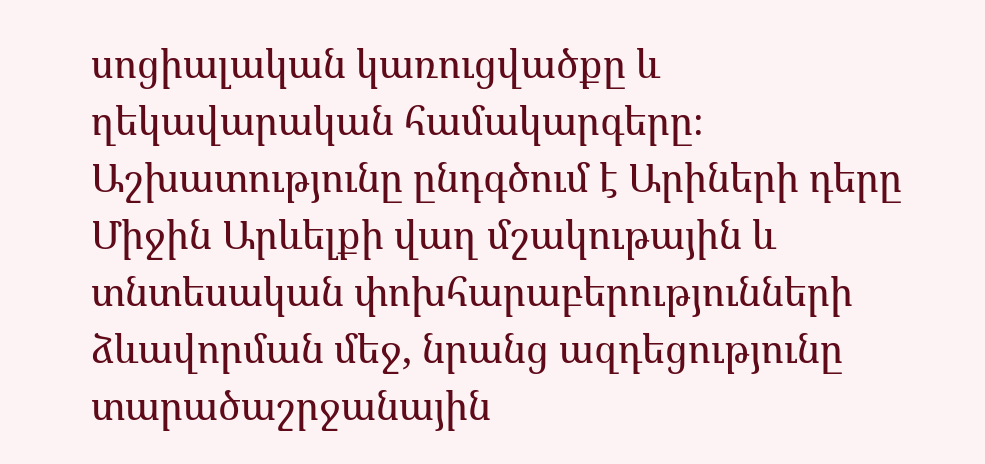սոցիալական կառուցվածքը և ղեկավարական համակարգերը։ Աշխատությունը ընդգծում է Արիների դերը Միջին Արևելքի վաղ մշակութային և տնտեսական փոխհարաբերությունների ձևավորման մեջ, նրանց ազդեցությունը տարածաշրջանային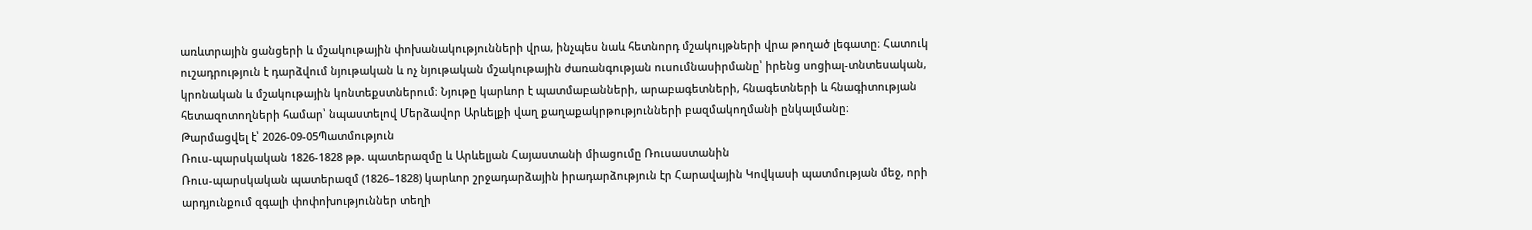առևտրային ցանցերի և մշակութային փոխանակությունների վրա, ինչպես նաև հետնորդ մշակույթների վրա թողած լեգատը։ Հատուկ ուշադրություն է դարձվում նյութական և ոչ նյութական մշակութային ժառանգության ուսումնասիրմանը՝ իրենց սոցիալ-տնտեսական, կրոնական և մշակութային կոնտեքստներում։ Նյութը կարևոր է պատմաբանների, արաբագետների, հնագետների և հնագիտության հետազոտողների համար՝ նպաստելով Մերձավոր Արևելքի վաղ քաղաքակրթությունների բազմակողմանի ընկալմանը։
Թարմացվել է՝ 2026-09-05Պատմություն
Ռուս-պարսկական 1826-1828 թթ. պատերազմը և Արևելյան Հայաստանի միացումը Ռուսաստանին
Ռուս-պարսկական պատերազմ (1826–1828) կարևոր շրջադարձային իրադարձություն էր Հարավային Կովկասի պատմության մեջ, որի արդյունքում զգալի փոփոխություններ տեղի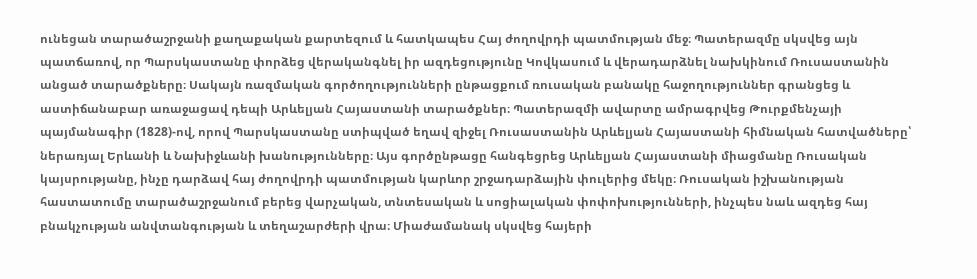ունեցան տարածաշրջանի քաղաքական քարտեզում և հատկապես Հայ ժողովրդի պատմության մեջ։ Պատերազմը սկսվեց այն պատճառով, որ Պարսկաստանը փորձեց վերականգնել իր ազդեցությունը Կովկասում և վերադարձնել նախկինում Ռուսաստանին անցած տարածքները։ Սակայն ռազմական գործողությունների ընթացքում ռուսական բանակը հաջողություններ գրանցեց և աստիճանաբար առաջացավ դեպի Արևելյան Հայաստանի տարածքներ։ Պատերազմի ավարտը ամրագրվեց Թուրքմենչայի պայմանագիր (1828)-ով, որով Պարսկաստանը ստիպված եղավ զիջել Ռուսաստանին Արևելյան Հայաստանի հիմնական հատվածները՝ ներառյալ Երևանի և Նախիջևանի խանությունները։ Այս գործընթացը հանգեցրեց Արևելյան Հայաստանի միացմանը Ռուսական կայսրությանը, ինչը դարձավ հայ ժողովրդի պատմության կարևոր շրջադարձային փուլերից մեկը։ Ռուսական իշխանության հաստատումը տարածաշրջանում բերեց վարչական, տնտեսական և սոցիալական փոփոխությունների, ինչպես նաև ազդեց հայ բնակչության անվտանգության և տեղաշարժերի վրա։ Միաժամանակ սկսվեց հայերի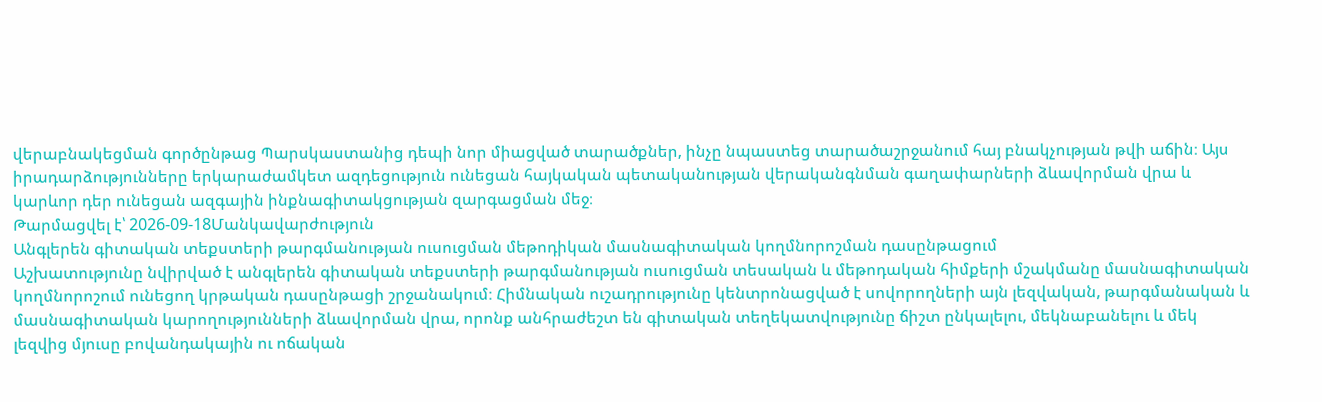վերաբնակեցման գործընթաց Պարսկաստանից դեպի նոր միացված տարածքներ, ինչը նպաստեց տարածաշրջանում հայ բնակչության թվի աճին։ Այս իրադարձությունները երկարաժամկետ ազդեցություն ունեցան հայկական պետականության վերականգնման գաղափարների ձևավորման վրա և կարևոր դեր ունեցան ազգային ինքնագիտակցության զարգացման մեջ։
Թարմացվել է՝ 2026-09-18Մանկավարժություն
Անգլերեն գիտական տեքստերի թարգմանության ուսուցման մեթոդիկան մասնագիտական կողմնորոշման դասընթացում
Աշխատությունը նվիրված է անգլերեն գիտական տեքստերի թարգմանության ուսուցման տեսական և մեթոդական հիմքերի մշակմանը մասնագիտական կողմնորոշում ունեցող կրթական դասընթացի շրջանակում։ Հիմնական ուշադրությունը կենտրոնացված է սովորողների այն լեզվական, թարգմանական և մասնագիտական կարողությունների ձևավորման վրա, որոնք անհրաժեշտ են գիտական տեղեկատվությունը ճիշտ ընկալելու, մեկնաբանելու և մեկ լեզվից մյուսը բովանդակային ու ոճական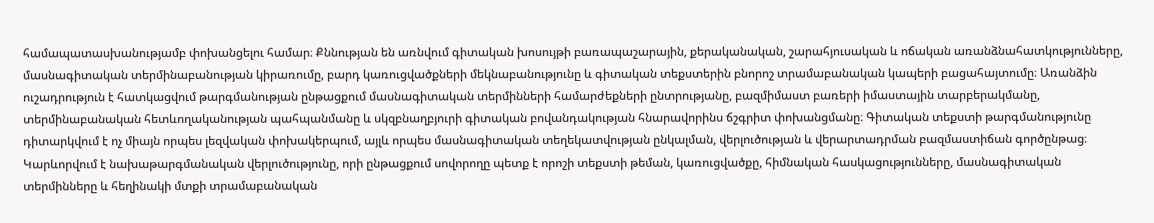համապատասխանությամբ փոխանցելու համար։ Քննության են առնվում գիտական խոսույթի բառապաշարային, քերականական, շարահյուսական և ոճական առանձնահատկությունները, մասնագիտական տերմինաբանության կիրառումը, բարդ կառուցվածքների մեկնաբանությունը և գիտական տեքստերին բնորոշ տրամաբանական կապերի բացահայտումը։ Առանձին ուշադրություն է հատկացվում թարգմանության ընթացքում մասնագիտական տերմինների համարժեքների ընտրությանը, բազմիմաստ բառերի իմաստային տարբերակմանը, տերմինաբանական հետևողականության պահպանմանը և սկզբնաղբյուրի գիտական բովանդակության հնարավորինս ճշգրիտ փոխանցմանը։ Գիտական տեքստի թարգմանությունը դիտարկվում է ոչ միայն որպես լեզվական փոխակերպում, այլև որպես մասնագիտական տեղեկատվության ընկալման, վերլուծության և վերարտադրման բազմաստիճան գործընթաց։ Կարևորվում է նախաթարգմանական վերլուծությունը, որի ընթացքում սովորողը պետք է որոշի տեքստի թեման, կառուցվածքը, հիմնական հասկացությունները, մասնագիտական տերմինները և հեղինակի մտքի տրամաբանական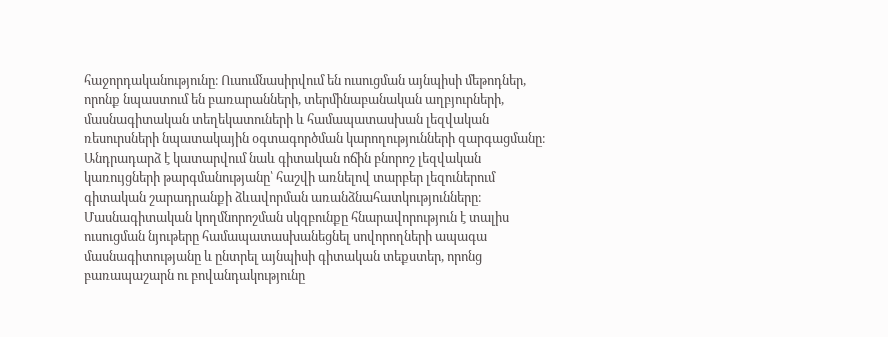հաջորդականությունը։ Ուսումնասիրվում են ուսուցման այնպիսի մեթոդներ, որոնք նպաստում են բառարանների, տերմինաբանական աղբյուրների, մասնագիտական տեղեկատուների և համապատասխան լեզվական ռեսուրսների նպատակային օգտագործման կարողությունների զարգացմանը։ Անդրադարձ է կատարվում նաև գիտական ոճին բնորոշ լեզվական կառույցների թարգմանությանը՝ հաշվի առնելով տարբեր լեզուներում գիտական շարադրանքի ձևավորման առանձնահատկությունները։ Մասնագիտական կողմնորոշման սկզբունքը հնարավորություն է տալիս ուսուցման նյութերը համապատասխանեցնել սովորողների ապագա մասնագիտությանը և ընտրել այնպիսի գիտական տեքստեր, որոնց բառապաշարն ու բովանդակությունը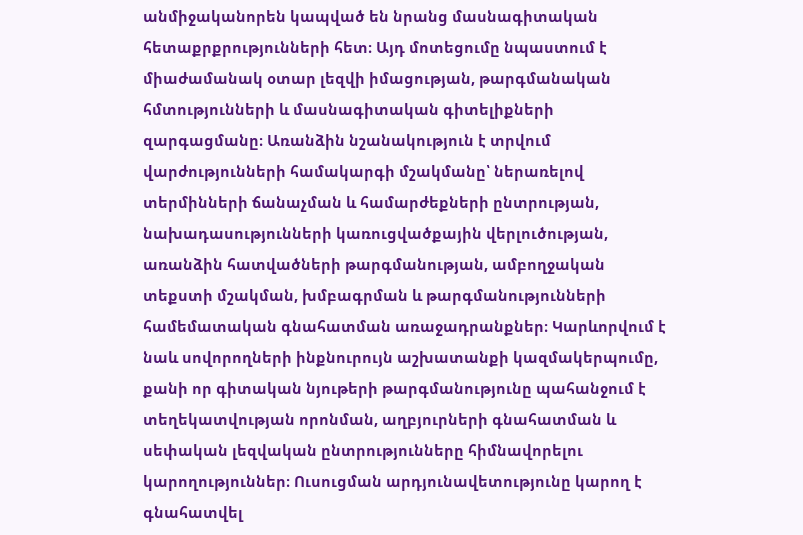անմիջականորեն կապված են նրանց մասնագիտական հետաքրքրությունների հետ։ Այդ մոտեցումը նպաստում է միաժամանակ օտար լեզվի իմացության, թարգմանական հմտությունների և մասնագիտական գիտելիքների զարգացմանը։ Առանձին նշանակություն է տրվում վարժությունների համակարգի մշակմանը՝ ներառելով տերմինների ճանաչման և համարժեքների ընտրության, նախադասությունների կառուցվածքային վերլուծության, առանձին հատվածների թարգմանության, ամբողջական տեքստի մշակման, խմբագրման և թարգմանությունների համեմատական գնահատման առաջադրանքներ։ Կարևորվում է նաև սովորողների ինքնուրույն աշխատանքի կազմակերպումը, քանի որ գիտական նյութերի թարգմանությունը պահանջում է տեղեկատվության որոնման, աղբյուրների գնահատման և սեփական լեզվական ընտրությունները հիմնավորելու կարողություններ։ Ուսուցման արդյունավետությունը կարող է գնահատվել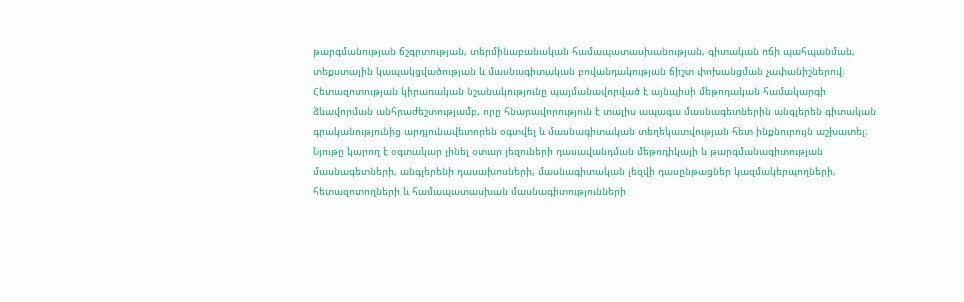թարգմանության ճշգրտության, տերմինաբանական համապատասխանության, գիտական ոճի պահպանման, տեքստային կապակցվածության և մասնագիտական բովանդակության ճիշտ փոխանցման չափանիշներով։ Հետազոտության կիրառական նշանակությունը պայմանավորված է այնպիսի մեթոդական համակարգի ձևավորման անհրաժեշտությամբ, որը հնարավորություն է տալիս ապագա մասնագետներին անգլերեն գիտական գրականությունից արդյունավետորեն օգտվել և մասնագիտական տեղեկատվության հետ ինքնուրույն աշխատել։ Նյութը կարող է օգտակար լինել օտար լեզուների դասավանդման մեթոդիկայի և թարգմանագիտության մասնագետների, անգլերենի դասախոսների, մասնագիտական լեզվի դասընթացներ կազմակերպողների, հետազոտողների և համապատասխան մասնագիտությունների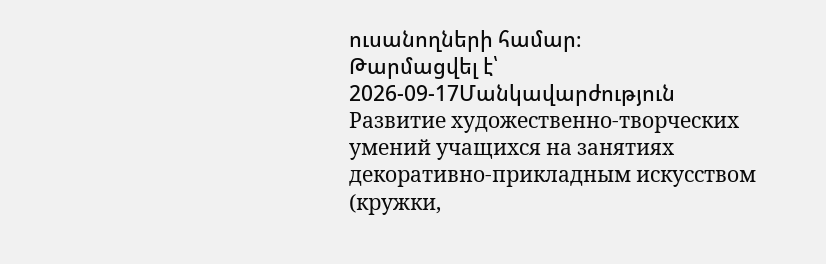ուսանողների համար։
Թարմացվել է՝ 2026-09-17Մանկավարժություն
Развитие художественно-творческих умений учащихся на занятиях декоративно-прикладным искусством (кружки,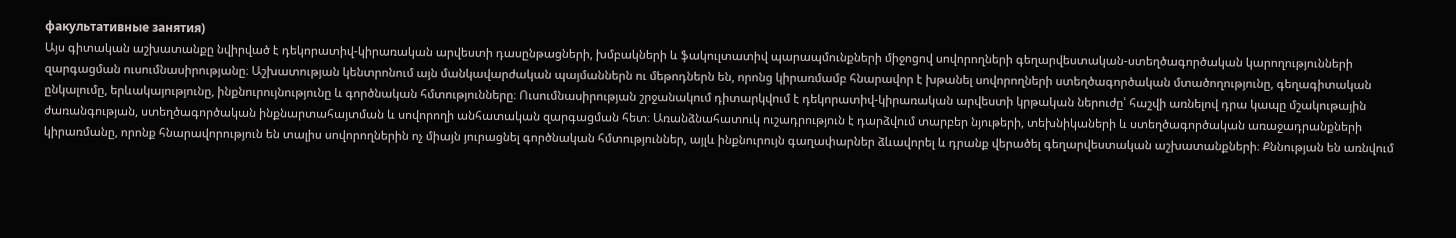факультативные занятия)
Այս գիտական աշխատանքը նվիրված է դեկորատիվ-կիրառական արվեստի դասընթացների, խմբակների և ֆակուլտատիվ պարապմունքների միջոցով սովորողների գեղարվեստական-ստեղծագործական կարողությունների զարգացման ուսումնասիրությանը։ Աշխատության կենտրոնում այն մանկավարժական պայմաններն ու մեթոդներն են, որոնց կիրառմամբ հնարավոր է խթանել սովորողների ստեղծագործական մտածողությունը, գեղագիտական ընկալումը, երևակայությունը, ինքնուրույնությունը և գործնական հմտությունները։ Ուսումնասիրության շրջանակում դիտարկվում է դեկորատիվ-կիրառական արվեստի կրթական ներուժը՝ հաշվի առնելով դրա կապը մշակութային ժառանգության, ստեղծագործական ինքնարտահայտման և սովորողի անհատական զարգացման հետ։ Առանձնահատուկ ուշադրություն է դարձվում տարբեր նյութերի, տեխնիկաների և ստեղծագործական առաջադրանքների կիրառմանը, որոնք հնարավորություն են տալիս սովորողներին ոչ միայն յուրացնել գործնական հմտություններ, այլև ինքնուրույն գաղափարներ ձևավորել և դրանք վերածել գեղարվեստական աշխատանքների։ Քննության են առնվում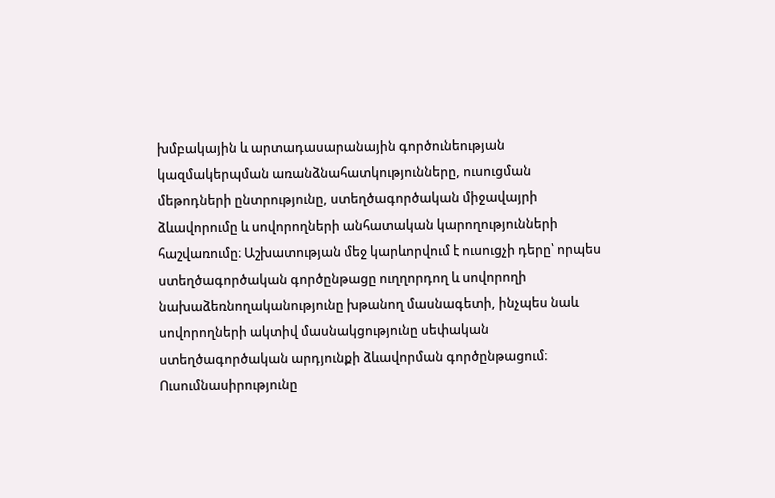խմբակային և արտադասարանային գործունեության կազմակերպման առանձնահատկությունները, ուսուցման մեթոդների ընտրությունը, ստեղծագործական միջավայրի ձևավորումը և սովորողների անհատական կարողությունների հաշվառումը։ Աշխատության մեջ կարևորվում է ուսուցչի դերը՝ որպես ստեղծագործական գործընթացը ուղղորդող և սովորողի նախաձեռնողականությունը խթանող մասնագետի, ինչպես նաև սովորողների ակտիվ մասնակցությունը սեփական ստեղծագործական արդյունքի ձևավորման գործընթացում։ Ուսումնասիրությունը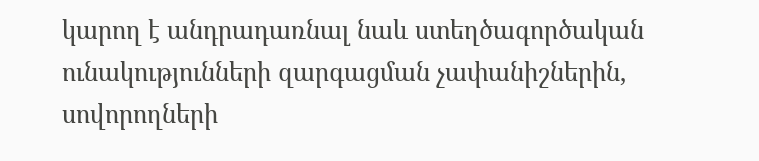կարող է անդրադառնալ նաև ստեղծագործական ունակությունների զարգացման չափանիշներին, սովորողների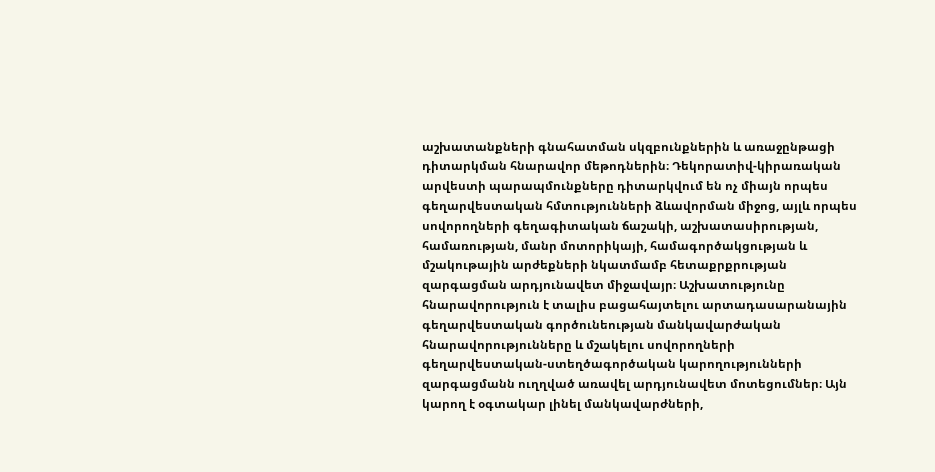աշխատանքների գնահատման սկզբունքներին և առաջընթացի դիտարկման հնարավոր մեթոդներին։ Դեկորատիվ-կիրառական արվեստի պարապմունքները դիտարկվում են ոչ միայն որպես գեղարվեստական հմտությունների ձևավորման միջոց, այլև որպես սովորողների գեղագիտական ճաշակի, աշխատասիրության, համառության, մանր մոտորիկայի, համագործակցության և մշակութային արժեքների նկատմամբ հետաքրքրության զարգացման արդյունավետ միջավայր։ Աշխատությունը հնարավորություն է տալիս բացահայտելու արտադասարանային գեղարվեստական գործունեության մանկավարժական հնարավորությունները և մշակելու սովորողների գեղարվեստական-ստեղծագործական կարողությունների զարգացմանն ուղղված առավել արդյունավետ մոտեցումներ։ Այն կարող է օգտակար լինել մանկավարժների,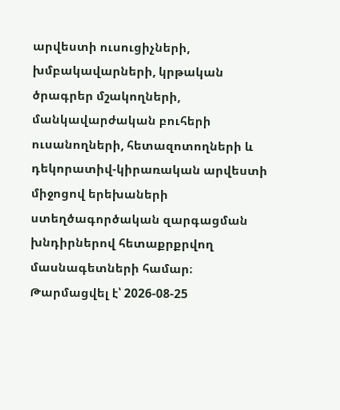արվեստի ուսուցիչների, խմբակավարների, կրթական ծրագրեր մշակողների, մանկավարժական բուհերի ուսանողների, հետազոտողների և դեկորատիվ-կիրառական արվեստի միջոցով երեխաների ստեղծագործական զարգացման խնդիրներով հետաքրքրվող մասնագետների համար։
Թարմացվել է՝ 2026-08-25